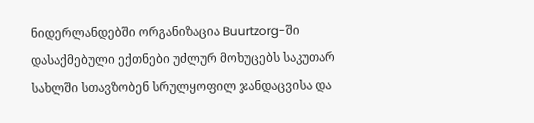ნიდერლანდებში ორგანიზაცია Buurtzorg-ში დასაქმებული ექთნები უძლურ მოხუცებს საკუთარ სახლში სთავზობენ სრულყოფილ ჯანდაცვისა და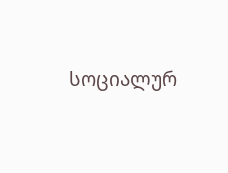სოციალურ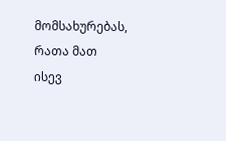მომსახურებას, რათა მათ ისევ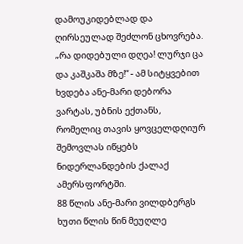დამოუკიდებლად და ღირსეულად შეძლონ ცხოვრება.
„რა დიდებული დღეა! ლურჯი ცა და კაშკაშა მზე!“ - ამ სიტყვებით ხვდება ანე-მარი დებორა ვარტას, უბნის ექთანს, რომელიც თავის ყოვცელდღიურ შემოვლას იწყებს ნიდერლანდების ქალაქ ამერსფორტში.
88 წლის ანე-მარი ვილდბერგს ხუთი წლის წინ მეუღლე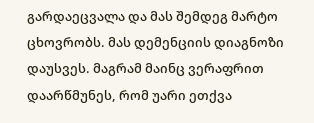გარდაეცვალა და მას შემდეგ მარტო ცხოვრობს. მას დემენციის დიაგნოზი დაუსვეს. მაგრამ მაინც ვერაფრით დაარწმუნეს, რომ უარი ეთქვა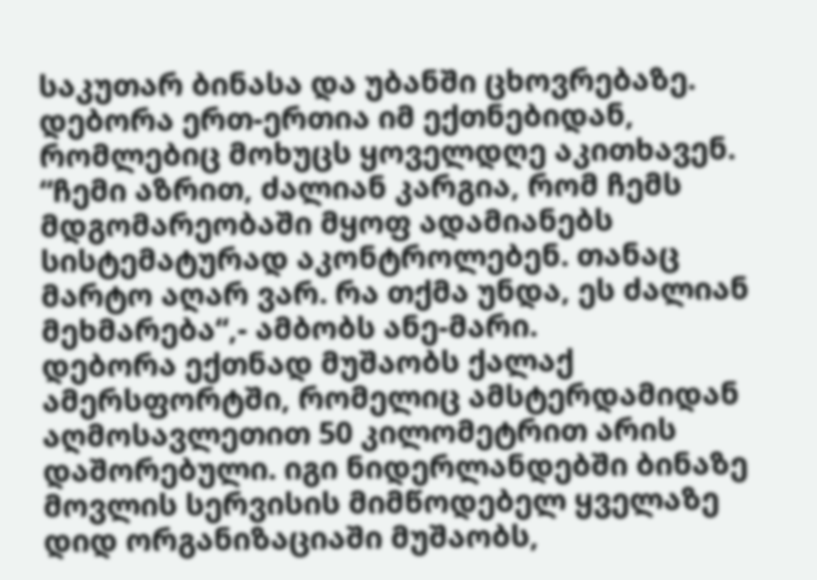საკუთარ ბინასა და უბანში ცხოვრებაზე. დებორა ერთ-ერთია იმ ექთნებიდან, რომლებიც მოხუცს ყოველდღე აკითხავენ.
“ჩემი აზრით, ძალიან კარგია, რომ ჩემს მდგომარეობაში მყოფ ადამიანებს სისტემატურად აკონტროლებენ. თანაც მარტო აღარ ვარ. რა თქმა უნდა, ეს ძალიან მეხმარება“,- ამბობს ანე-მარი.
დებორა ექთნად მუშაობს ქალაქ ამერსფორტში, რომელიც ამსტერდამიდან აღმოსავლეთით 50 კილომეტრით არის დაშორებული. იგი ნიდერლანდებში ბინაზე მოვლის სერვისის მიმწოდებელ ყველაზე დიდ ორგანიზაციაში მუშაობს,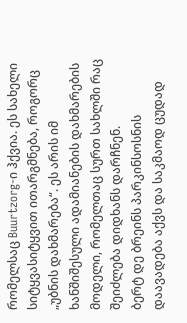რომელსაც Buurtzorg-ი ჰქვია. ეს სახელი სიტყვასიტყვით ითარგმნება, როგორც „უბნის დახმარება“. ეს არის იმ ხანშიშესული ადამიანების დახმარების მოდელი, რომელთაც სურთ სახლში რაც შეიძლება დიდხანს დარჩნენ.
ბერტ დე ბრეინს პარკინსოსნის დაავადება აქვს და საკმაოდ ცუდად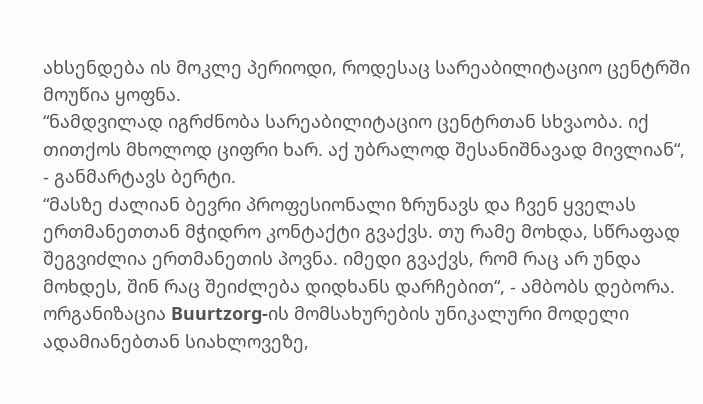ახსენდება ის მოკლე პერიოდი, როდესაც სარეაბილიტაციო ცენტრში მოუწია ყოფნა.
“ნამდვილად იგრძნობა სარეაბილიტაციო ცენტრთან სხვაობა. იქ თითქოს მხოლოდ ციფრი ხარ. აქ უბრალოდ შესანიშნავად მივლიან“, - განმარტავს ბერტი.
“მასზე ძალიან ბევრი პროფესიონალი ზრუნავს და ჩვენ ყველას ერთმანეთთან მჭიდრო კონტაქტი გვაქვს. თუ რამე მოხდა, სწრაფად შეგვიძლია ერთმანეთის პოვნა. იმედი გვაქვს, რომ რაც არ უნდა მოხდეს, შინ რაც შეიძლება დიდხანს დარჩებით“, - ამბობს დებორა.
ორგანიზაცია Buurtzorg-ის მომსახურების უნიკალური მოდელი ადამიანებთან სიახლოვეზე,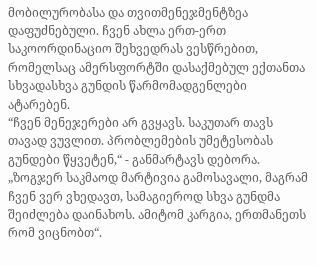მობილურობასა და თვითმენეჯმენტზეა დაფუძნებული. ჩვენ ახლა ერთ-ერთ საკოორდინაციო შეხვედრას ვესწრებით, რომელსაც ამერსფორტში დასაქმებულ ექთანთა სხვადასხვა გუნდის წარმომადგენლები ატარებენ.
“ჩვენ მენეჯერები არ გვყავს. საკუთარ თავს თავად ვუვლით. პრობლემების უმეტესობას გუნდები წყვეტენ,“ - განმარტავს დებორა. „ზოგჯერ საკმაოდ მარტივია გამოსავალი, მაგრამ ჩვენ ვერ ვხედავთ, სამაგიეროდ სხვა გუნდმა შეიძლება დაინახოს. ამიტომ კარგია, ერთმანეთს რომ ვიცნობთ“.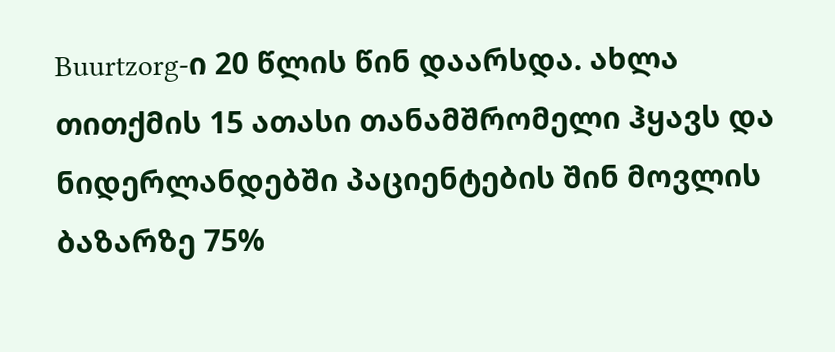Buurtzorg-ი 20 წლის წინ დაარსდა. ახლა თითქმის 15 ათასი თანამშრომელი ჰყავს და ნიდერლანდებში პაციენტების შინ მოვლის ბაზარზე 75%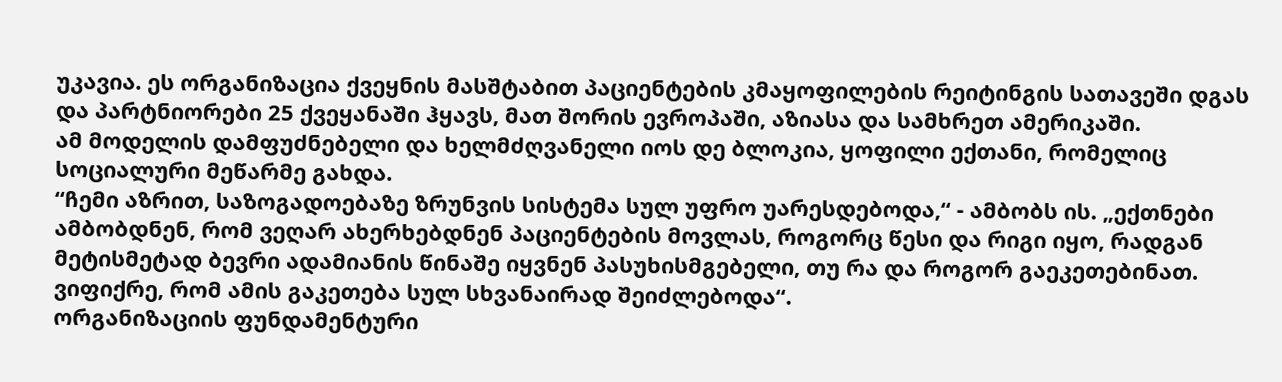უკავია. ეს ორგანიზაცია ქვეყნის მასშტაბით პაციენტების კმაყოფილების რეიტინგის სათავეში დგას და პარტნიორები 25 ქვეყანაში ჰყავს, მათ შორის ევროპაში, აზიასა და სამხრეთ ამერიკაში.
ამ მოდელის დამფუძნებელი და ხელმძღვანელი იოს დე ბლოკია, ყოფილი ექთანი, რომელიც სოციალური მეწარმე გახდა.
“ჩემი აზრით, საზოგადოებაზე ზრუნვის სისტემა სულ უფრო უარესდებოდა,“ - ამბობს ის. „ექთნები ამბობდნენ, რომ ვეღარ ახერხებდნენ პაციენტების მოვლას, როგორც წესი და რიგი იყო, რადგან მეტისმეტად ბევრი ადამიანის წინაშე იყვნენ პასუხისმგებელი, თუ რა და როგორ გაეკეთებინათ. ვიფიქრე, რომ ამის გაკეთება სულ სხვანაირად შეიძლებოდა“.
ორგანიზაციის ფუნდამენტური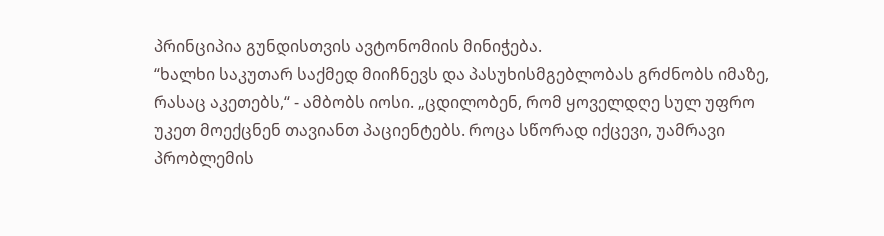პრინციპია გუნდისთვის ავტონომიის მინიჭება.
“ხალხი საკუთარ საქმედ მიიჩნევს და პასუხისმგებლობას გრძნობს იმაზე, რასაც აკეთებს,“ - ამბობს იოსი. „ცდილობენ, რომ ყოველდღე სულ უფრო უკეთ მოექცნენ თავიანთ პაციენტებს. როცა სწორად იქცევი, უამრავი პრობლემის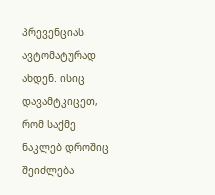პრევენციას ავტომატურად ახდენ. ისიც დავამტკიცეთ, რომ საქმე ნაკლებ დროშიც შეიძლება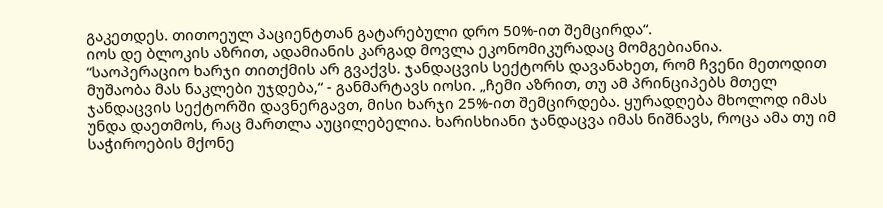გაკეთდეს. თითოეულ პაციენტთან გატარებული დრო 50%-ით შემცირდა“.
იოს დე ბლოკის აზრით, ადამიანის კარგად მოვლა ეკონომიკურადაც მომგებიანია.
“საოპერაციო ხარჯი თითქმის არ გვაქვს. ჯანდაცვის სექტორს დავანახეთ, რომ ჩვენი მეთოდით მუშაობა მას ნაკლები უჯდება,“ - განმარტავს იოსი. „ჩემი აზრით, თუ ამ პრინციპებს მთელ ჯანდაცვის სექტორში დავნერგავთ, მისი ხარჯი 25%-ით შემცირდება. ყურადღება მხოლოდ იმას უნდა დაეთმოს, რაც მართლა აუცილებელია. ხარისხიანი ჯანდაცვა იმას ნიშნავს, როცა ამა თუ იმ საჭიროების მქონე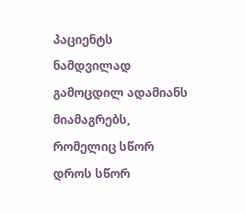პაციენტს ნამდვილად გამოცდილ ადამიანს მიამაგრებს, რომელიც სწორ დროს სწორ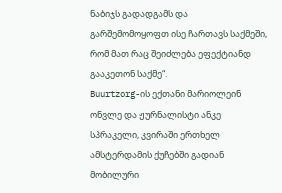ნაბიჯს გადადგამს და გარშემომოყოფთ ისე ჩართავს საქმეში, რომ მათ რაც შეიძლება ეფექტიანდ გააკეთონ საქმე“.
Buurtzorg-ის ექთანი მარიოლეინ ონვლე და ჟურნალისტი ანკე სპრაკელი, კვირაში ერთხელ ამსტერდამის ქუჩებში გადიან მობილური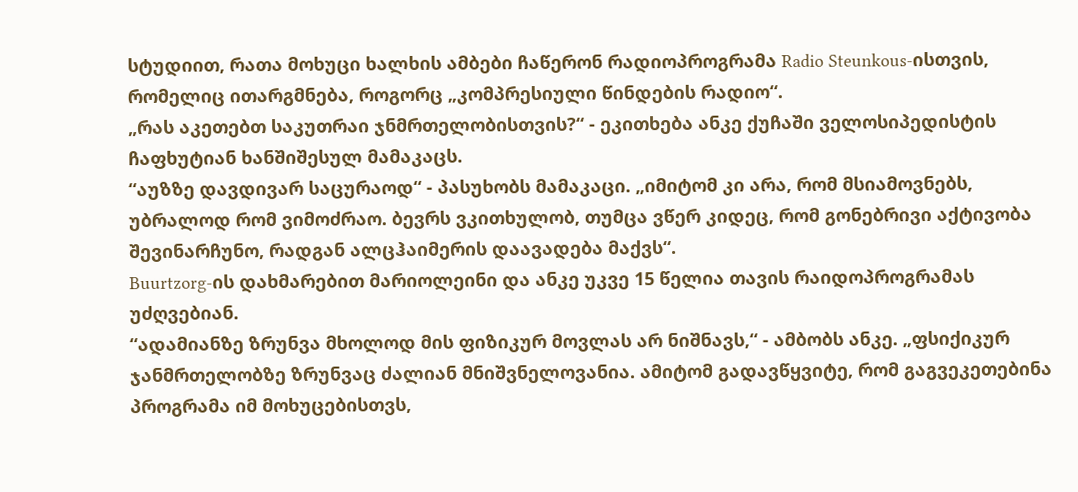სტუდიით, რათა მოხუცი ხალხის ამბები ჩაწერონ რადიოპროგრამა Radio Steunkous-ისთვის, რომელიც ითარგმნება, როგორც „კომპრესიული წინდების რადიო“.
„რას აკეთებთ საკუთრაი ჯნმრთელობისთვის?“ - ეკითხება ანკე ქუჩაში ველოსიპედისტის ჩაფხუტიან ხანშიშესულ მამაკაცს.
“აუზზე დავდივარ საცურაოდ“ - პასუხობს მამაკაცი. „იმიტომ კი არა, რომ მსიამოვნებს, უბრალოდ რომ ვიმოძრაო. ბევრს ვკითხულობ, თუმცა ვწერ კიდეც, რომ გონებრივი აქტივობა შევინარჩუნო, რადგან ალცჰაიმერის დაავადება მაქვს“.
Buurtzorg-ის დახმარებით მარიოლეინი და ანკე უკვე 15 წელია თავის რაიდოპროგრამას უძღვებიან.
“ადამიანზე ზრუნვა მხოლოდ მის ფიზიკურ მოვლას არ ნიშნავს,“ - ამბობს ანკე. „ფსიქიკურ ჯანმრთელობზე ზრუნვაც ძალიან მნიშვნელოვანია. ამიტომ გადავწყვიტე, რომ გაგვეკეთებინა პროგრამა იმ მოხუცებისთვს,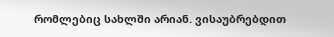რომლებიც სახლში არიან. ვისაუბრებდით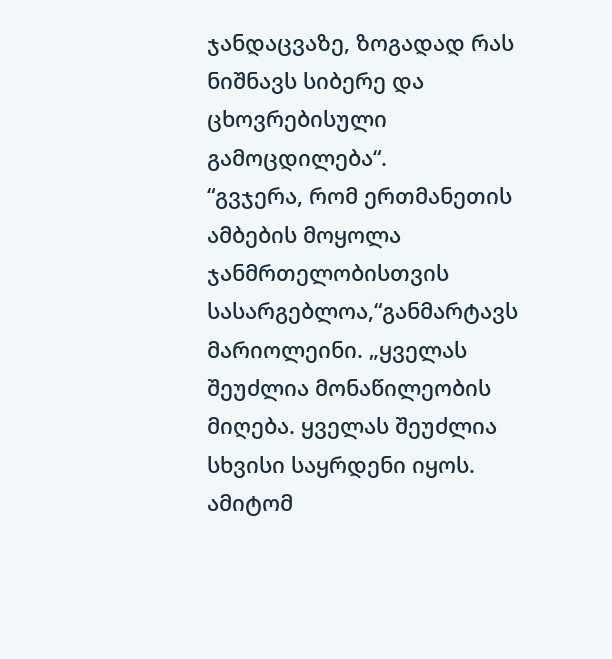ჯანდაცვაზე, ზოგადად რას ნიშნავს სიბერე და ცხოვრებისული გამოცდილება“.
“გვჯერა, რომ ერთმანეთის ამბების მოყოლა ჯანმრთელობისთვის სასარგებლოა,“განმარტავს მარიოლეინი. „ყველას შეუძლია მონაწილეობის მიღება. ყველას შეუძლია სხვისი საყრდენი იყოს. ამიტომ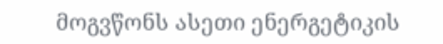მოგვწონს ასეთი ენერგეტიკის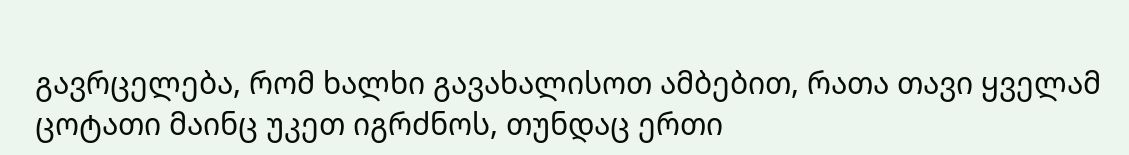გავრცელება, რომ ხალხი გავახალისოთ ამბებით, რათა თავი ყველამ ცოტათი მაინც უკეთ იგრძნოს, თუნდაც ერთი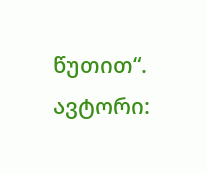წუთით“.
ავტორი: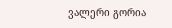ვალერი გორია